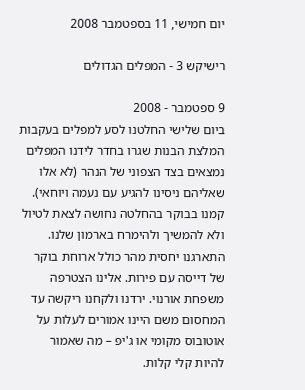יום חמישי, 11 בספטמבר 2008

רישיקש 3 - המפלים הגדולים

9 ספטמבר - 2008
ביום שלישי החלטנו לסע למפלים בעקבות המלצת הבנות שגרו בחדר לידנו המפלים נמצאים בצד הצפוני של הנהר (לא אלו שאליהם ניסינו להגיע עם נעמה ויוחאי).
קמנו בבוקר בהחלטה נחושה לצאת לטיול ולא להמשיך ולהימרח בארמון שלנו. התארגנו יחסית מהר כולל ארוחת בוקר של דייסה עם פירות. אלינו הצטרפה משפחת אורנוי. ירדנו ולקחנו ריקשה עד המחסום משם היינו אמורים לעלות על אוטובוס מקומי או ג'יפ – מה שאמור להיות קלי קלות.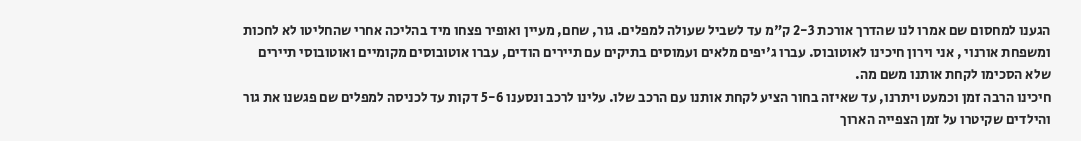הגענו למחסום שם אמרו לנו שהדרך אורכת 2-3 ק"מ עד לשביל שעולה למפלים. גור, שחם, מעיין ואופיר פצחו מיד בהליכה אחרי שהחליטו לא לחכות ומשפחת אורנוי , אני וירון חיכינו לאוטובוס. עברו ג'יפים מלאים ועמוסים בתיקים עם תיירים הודים, עברו אוטובוסים מקומיים ואוטובוסי תיירים שלא הסכימו לקחת אותנו משם מה.
חיכינו הרבה זמן וכמעט ויתרנו, עד שאיזה בחור הציע לקחת אותנו עם הרכב שלו. עלינו לרכב ונסענו 5-6 דקות עד לכניסה למפלים שם פגשנו את גור והילדים שקיטרו על זמן הצפייה הארוך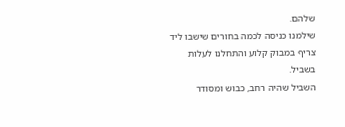שלהם.
שילמנו כניסה לכמה בחורים שישבו ליד צריף במבוק קלוע והתחלנו לעלות בשביל.
השביל שהיה רחב, כבוש ומסודר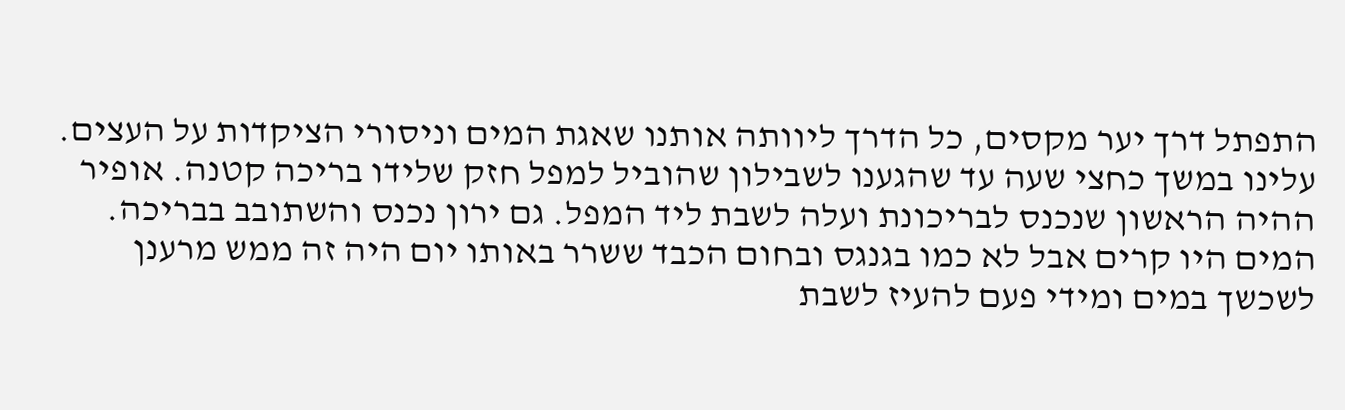התפתל דרך יער מקסים, כל הדרך ליוותה אותנו שאגת המים וניסורי הציקדות על העצים. עלינו במשך כחצי שעה עד שהגענו לשבילון שהוביל למפל חזק שלידו בריכה קטנה. אופיר ההיה הראשון שנכנס לבריכונת ועלה לשבת ליד המפל. גם ירון נכנס והשתובב בבריכה. המים היו קרים אבל לא כמו בגנגס ובחום הכבד ששרר באותו יום היה זה ממש מרענן לשכשך במים ומידי פעם להעיז לשבת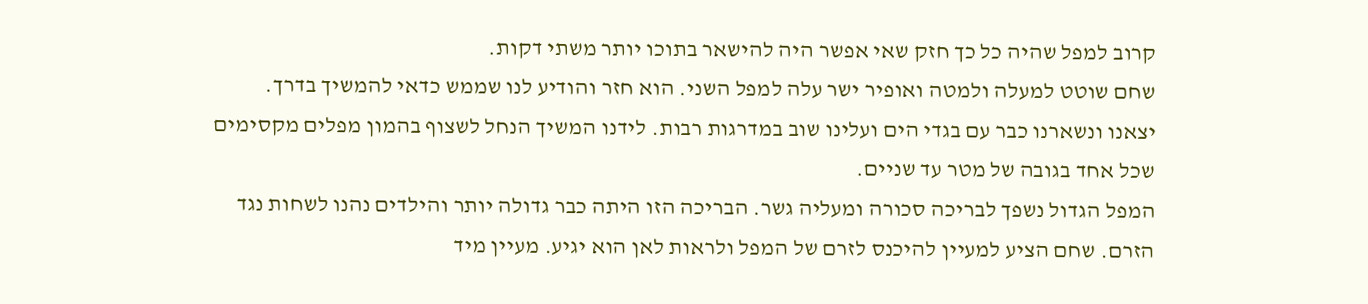קרוב למפל שהיה כל כך חזק שאי אפשר היה להישאר בתוכו יותר משתי דקות.
שחם שוטט למעלה ולמטה ואופיר ישר עלה למפל השני. הוא חזר והודיע לנו שממש כדאי להמשיך בדרך.
יצאנו ונשארנו כבר עם בגדי הים ועלינו שוב במדרגות רבות. לידנו המשיך הנחל לשצוף בהמון מפלים מקסימים שכל אחד בגובה של מטר עד שניים.
המפל הגדול נשפך לבריכה סכורה ומעליה גשר. הבריכה הזו היתה כבר גדולה יותר והילדים נהנו לשחות נגד הזרם. שחם הציע למעיין להיכנס לזרם של המפל ולראות לאן הוא יגיע. מעיין מיד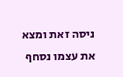ניסה זאת ומצא את עצמו נסחף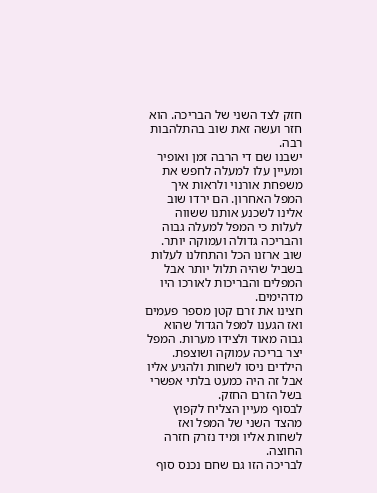חזק לצד השני של הבריכה. הוא חזר ועשה זאת שוב בהתלהבות רבה.
ישבנו שם די הרבה זמן ואופיר ומעיין עלו למעלה לחפש את משפחת אורנוי ולראות איך המפל האחרון. הם ירדו שוב אלינו לשכנע אותנו ששווה לעלות כי המפל למעלה גבוה והבריכה גדולה ועמוקה יותר.
שוב ארזנו הכל והתחלנו לעלות בשביל שהיה תלול יותר אבל המפלים והבריכות לאורכו היו מדהימים.
חצינו את זרם קטן מספר פעמים ואז הגענו למפל הגדול שהוא גבוה מאוד ולצידו מערות. המפל יצר בריכה עמוקה ושוצפת. הילדים ניסו לשחות ולהגיע אליו אבל זה היה כמעט בלתי אפשרי בשל הזרם החזק.
לבסוף מעיין הצליח לקפוץ מהצד השני של המפל ואז לשחות אליו ומיד נזרק חזרה החוצה.
לבריכה הזו גם שחם נכנס סוף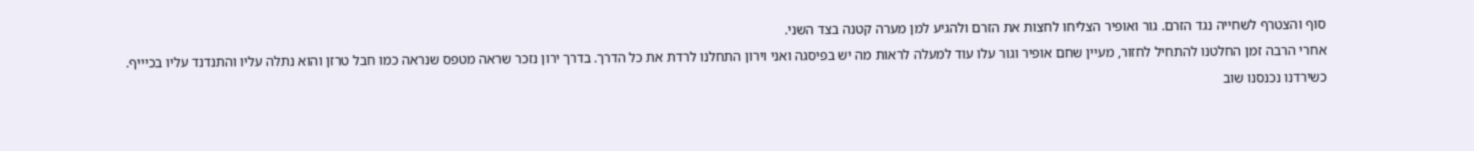סוף והצטרף לשחייה נגד הזרם. גור ואופיר הצליחו לחצות את הזרם ולהגיע למן מערה קטנה בצד השני.
אחרי הרבה זמן החלטנו להתחיל לחזור, מעיין שחם אופיר וגור עלו עוד למעלה לראות מה יש בפיסגה ואני וירון התחלנו לרדת את כל הדרך. בדרך ירון נזכר שראה מטפס שנראה כמו חבל טרזן והוא נתלה עליו והתנדנד עליו בכיייף.
כשירדנו נכנסנו שוב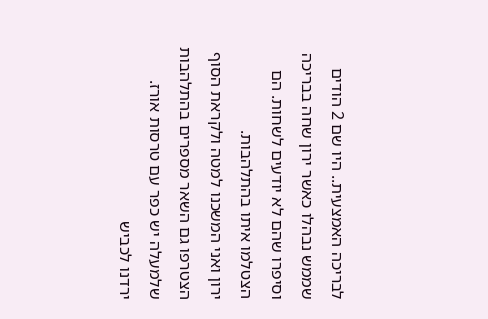לבריכה האמצעית.. היו שם 2 הודים שממש נבהלו כאשר ירון שחה בבריכה וסיפרו שהם לא יודעים לשחות. הם הצטלמו איתו בהתלהבות.
ירון ואני המשכנו למטה ולקראת הסוף הצטרפו גם השאר מספרים בהתלהבות שלמעלה יש כפר עם טרסות אורז.
ירדנו לכביש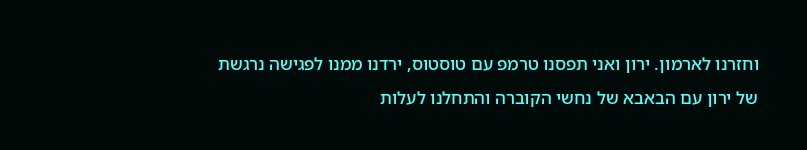וחזרנו לארמון. ירון ואני תפסנו טרמפ עם טוסטוס, ירדנו ממנו לפגישה נרגשת של ירון עם הבאבא של נחשי הקוברה והתחלנו לעלות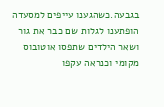בגבעה.כשהגענו עייפים למסעדה הופתענו לגלות שם כבר את גור ושאר הילדים שתפסו אוטובוס מקומי וכנראה עקפו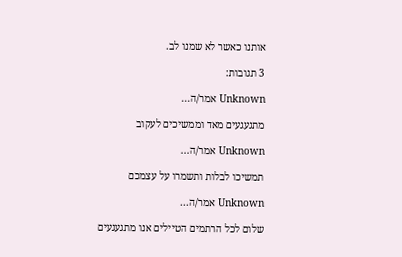אותנו כאשר לא שמנו לב.

3 תגובות:

Unknown אמר/ה...

מתגעגעים מאד וממשיכים לעקוב

Unknown אמר/ה...

תמשיכו לבלות ותשמרו על עצמכם

Unknown אמר/ה...

שלום לכל הרתמים הטיילים אנו מתגעגעים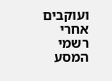ועוקבים אחרי רשמי המסע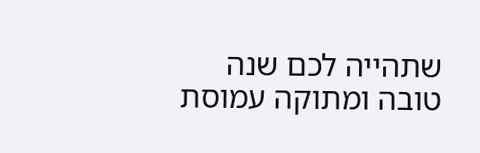שתהייה לכם שנה טובה ומתוקה עמוסת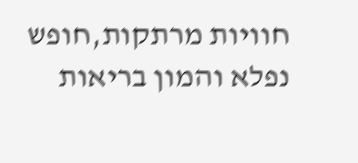חוויות מרתקות,חופש נפלא והמון בריאות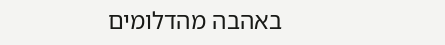באהבה מהדלומים